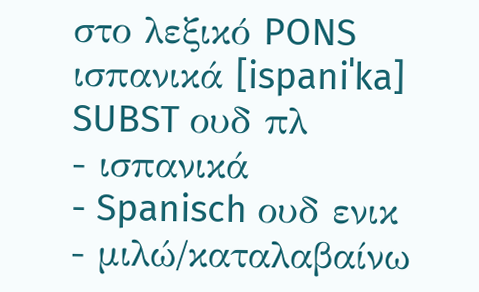στο λεξικό PONS
ισπανικά [ispaniˈka] SUBST ουδ πλ
- ισπανικά
- Spanisch ουδ ενικ
- μιλώ/καταλαβαίνω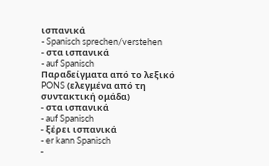ισπανικά
- Spanisch sprechen/verstehen
- στα ισπανικά
- auf Spanisch
Παραδείγματα από το λεξικό PONS (ελεγμένα από τη συντακτική ομάδα)
- στα ισπανικά
- auf Spanisch
- ξέρει ισπανικά
- er kann Spanisch
-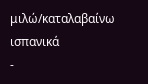μιλώ/καταλαβαίνω ισπανικά
-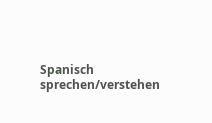Spanisch sprechen/verstehen